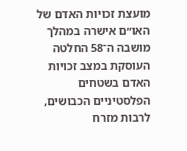מועצת זכויות האדם של האו״ם אישרה במהלך מושבה ה־58 החלטה העוסקת במצב זכויות האדם בשטחים הפלסטיניים הכבושים, לרבות מזרח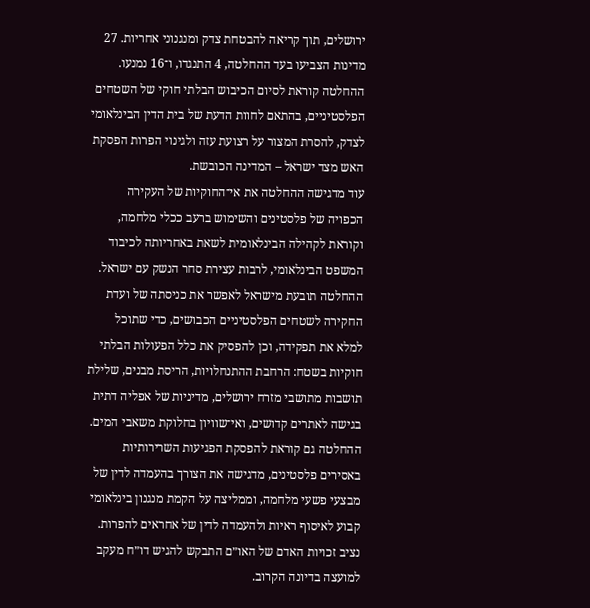ירושלים, תוך קריאה להבטחת צדק ומנגנוני אחריות. 27 מדינות הצביעו בעד ההחלטה, 4 התנגדו, ו־16 נמנעו.
ההחלטה קוראת לסיום הכיבוש הבלתי חוקי של השטחים הפלסטיניים, בהתאם לחוות הדעת של בית הדין הבינלאומי לצדק, להסרת המצור על רצועת עזה ולגינוי הפרות הפסקת האש מצד ישראל – המדינה הכובשת.
עוד מדגישה ההחלטה את אי־החוקיות של העקירה הכפויה של פלסטינים והשימוש ברעב ככלי מלחמה, וקוראת לקהילה הבינלאומית לשאת באחריותה לכיבוד המשפט הבינלאומי, לרבות עצירת סחר הנשק עם ישראל.
ההחלטה תובעת מישראל לאפשר את כניסתה של ועדת החקירה לשטחים הפלסטיניים הכבושים, כדי שתוכל למלא את תפקידה, וכן להפסיק את כלל הפעולות הבלתי חוקיות בשטח: הרחבת ההתנחלויות, הריסת מבנים, שלילת תושבות מתושבי מזרח ירושלים, מדיניות של אפליה דתית בגישה לאתרים קדושים, ואי־שוויון בחלוקת משאבי המים.
ההחלטה גם קוראת להפסקת הפגיעות השרירותיות באסירים פלסטינים, מדגישה את הצורך בהעמדה לדין של מבצעי פשעי מלחמה, וממליצה על הקמת מנגנון בינלאומי קבוע לאיסוף ראיות ולהעמדה לדין של אחראים להפרות. נציב זכויות האדם של האו״ם התבקש להגיש דו״ח מעקב למועצה בדיונה הקרוב.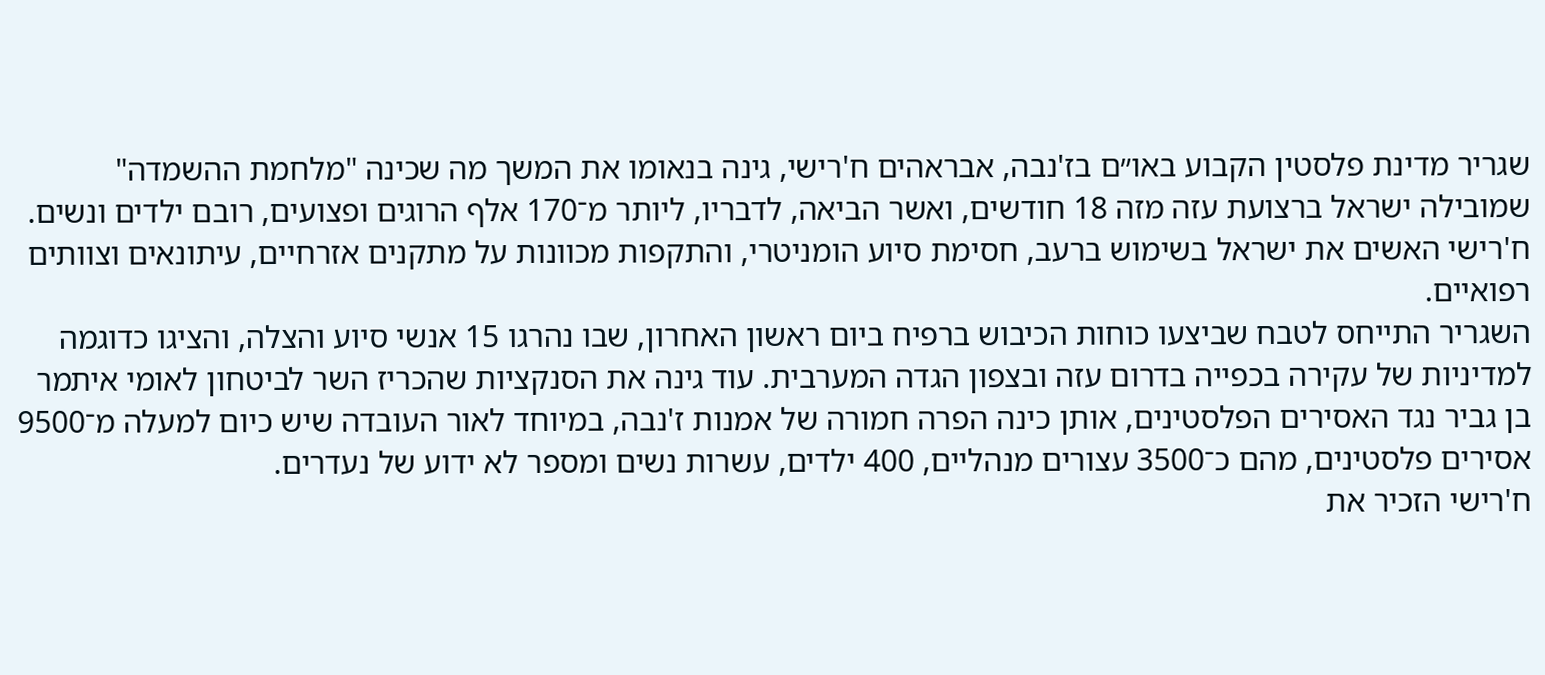שגריר מדינת פלסטין הקבוע באו״ם בז'נבה, אבראהים ח'רישי, גינה בנאומו את המשך מה שכינה "מלחמת ההשמדה" שמובילה ישראל ברצועת עזה מזה 18 חודשים, ואשר הביאה, לדבריו, ליותר מ־170 אלף הרוגים ופצועים, רובם ילדים ונשים. ח'רישי האשים את ישראל בשימוש ברעב, חסימת סיוע הומניטרי, והתקפות מכוונות על מתקנים אזרחיים, עיתונאים וצוותים רפואיים.
השגריר התייחס לטבח שביצעו כוחות הכיבוש ברפיח ביום ראשון האחרון, שבו נהרגו 15 אנשי סיוע והצלה, והציגו כדוגמה למדיניות של עקירה בכפייה בדרום עזה ובצפון הגדה המערבית. עוד גינה את הסנקציות שהכריז השר לביטחון לאומי איתמר בן גביר נגד האסירים הפלסטינים, אותן כינה הפרה חמורה של אמנות ז'נבה, במיוחד לאור העובדה שיש כיום למעלה מ־9500 אסירים פלסטינים, מהם כ־3500 עצורים מנהליים, 400 ילדים, עשרות נשים ומספר לא ידוע של נעדרים.
ח'רישי הזכיר את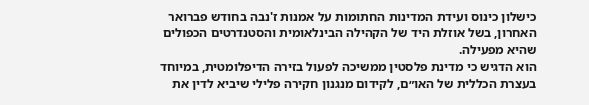כישלון כינוס ועידת המדינות החתומות על אמנות ז'נבה בחודש פברואר האחרון, בשל אוזלת היד של הקהילה הבינלאומית והסטנדרטים הכפולים שהיא מפעילה.
הוא הדגיש כי מדינת פלסטין ממשיכה לפעול בזירה הדיפלומטית, במיוחד בעצרת הכללית של האו״ם, לקידום מנגנון חקירה פלילי שיביא לדין את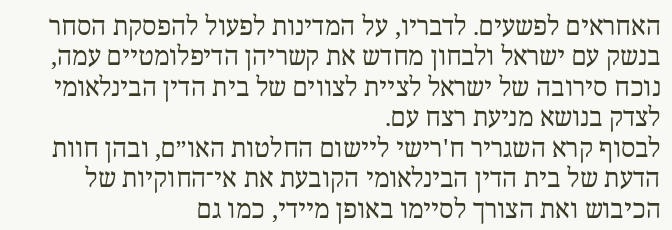האחראים לפשעים. לדבריו, על המדינות לפעול להפסקת הסחר בנשק עם ישראל ולבחון מחדש את קשריהן הדיפלומטיים עמה, נוכח סירובה של ישראל לציית לצווים של בית הדין הבינלאומי לצדק בנושא מניעת רצח עם.
לבסוף קרא השגריר ח'רישי ליישום החלטות האו״ם, ובהן חוות הדעת של בית הדין הבינלאומי הקובעת את אי־החוקיות של הכיבוש ואת הצורך לסיימו באופן מיידי, כמו גם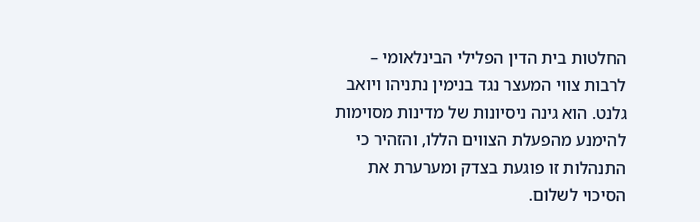החלטות בית הדין הפלילי הבינלאומי – לרבות צווי המעצר נגד בנימין נתניהו ויואב גלנט. הוא גינה ניסיונות של מדינות מסוימות להימנע מהפעלת הצווים הללו, והזהיר כי התנהלות זו פוגעת בצדק ומערערת את הסיכוי לשלום.